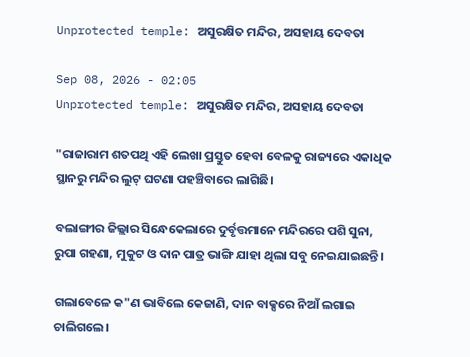Unprotected temple: ଅସୁରକ୍ଷିତ ମନ୍ଦିର, ଅସହାୟ ଦେବତା

Sep 08, 2026 - 02:05
Unprotected temple: ଅସୁରକ୍ଷିତ ମନ୍ଦିର, ଅସହାୟ ଦେବତା

"ରାଜାରାମ ଶତପଥି ଏହି ଲେଖା ପ୍ରସ୍ତୁତ ହେବା ବେଳକୁ ରାଜ୍ୟରେ ଏକାଧିକ ସ୍ଥାନରୁ ମନ୍ଦିର ଲୁଟ୍‌ ଘଟଣା ପହଞ୍ଚିବାରେ ଲାଗିଛି।

ବଲାଙ୍ଗୀର ଜିଲ୍ଲାର ସିନ୍ଧେକେଲାରେ ଦୁର୍ବୃତ୍ତମାନେ ମନ୍ଦିରରେ ପଶି ସୁନା, ରୁପା ଗହଣା, ମୁକୁଟ ଓ ଦାନ ପାତ୍ର ଭାଙ୍ଗି ଯାହା ଥିଲା ସବୁ ନେଇଯାଇଛନ୍ତି।

ଗଲାବେଳେ କ"ଣ ଭାବିଲେ କେଜାଣି, ଦାନ ବାକ୍ସରେ ନିଆଁ ଲଗାଇ ଚାଲିଗଲେ।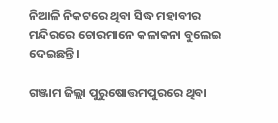ନିଆଳି ନିକଟରେ ଥିବା ସିଦ୍ଧ ମହାବୀର ମନ୍ଦିରରେ ଚୋରମାନେ କଳାକନା ବୁଲେଇ ଦେଇଛନ୍ତି।

ଗଞ୍ଜାମ ଜିଲ୍ଲା ପୁରୁଷୋତ୍ତମପୁରରେ ଥିବା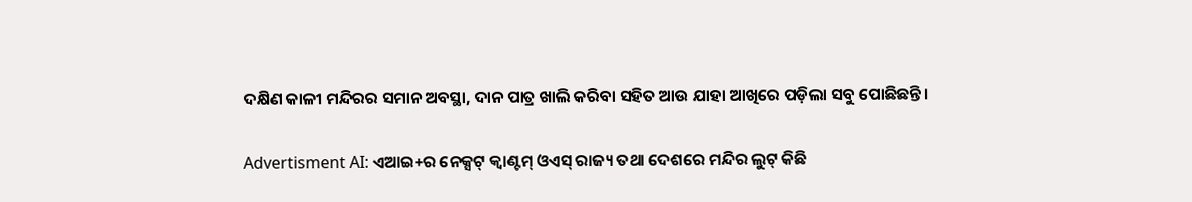ଦକ୍ଷିଣ କାଳୀ ମନ୍ଦିରର ସମାନ ଅବସ୍ଥା, ଦାନ ପାତ୍ର ଖାଲି କରିବା ସହିତ ଆଉ ଯାହା ଆଖିରେ ପଡ଼ିଲା ସବୁ ପୋଛିଛନ୍ତି।

Advertisment AI: ଏଆଇ+ର ନେକ୍ସଟ୍‌ କ୍ବାଣ୍ଟମ୍‌ ଓଏସ୍‌ ରାଜ୍ୟ ତଥା ଦେଶରେ ମନ୍ଦିର ଲୁଟ୍‌ କିଛି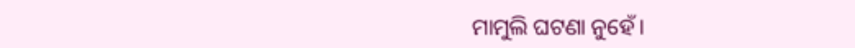ମାମୁଲି ଘଟଣା ନୁହେଁ।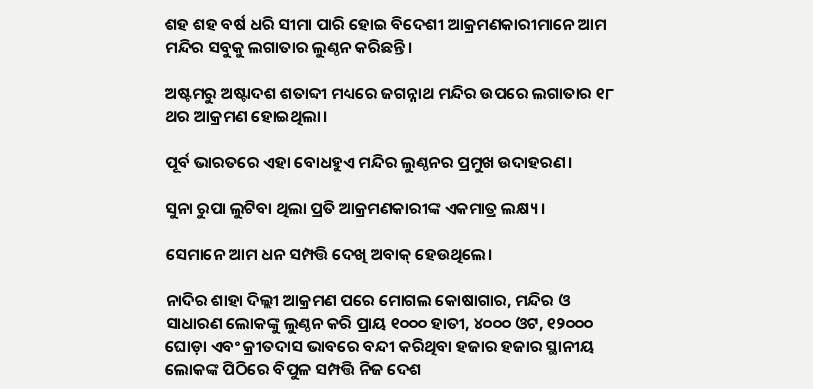ଶହ ଶହ ବର୍ଷ ଧରି ସୀମା ପାରି ହୋଇ ବିଦେଶୀ ଆକ୍ରମଣକାରୀମାନେ ଆମ ମନ୍ଦିର ସବୁକୁ ଲଗାତାର ଲୁଣ୍ଠନ କରିଛନ୍ତି।

ଅଷ୍ଟମରୁ ଅଷ୍ଟାଦଶ ଶତାବ୍ଦୀ ମଧ୍ୟରେ ଜଗନ୍ନାଥ ମନ୍ଦିର ଉପରେ ଲଗାତାର ୧୮ ଥର ଆକ୍ରମଣ ହୋଇଥିଲା।

ପୂର୍ବ ଭାରତରେ ଏହା ବୋଧହୁଏ ମନ୍ଦିର ଲୁଣ୍ଠନର ପ୍ରମୁଖ ଉଦାହରଣ।

ସୁନା ରୁପା ଲୁଟିବା ଥିଲା ପ୍ରତି ଆକ୍ରମଣକାରୀଙ୍କ ଏକମାତ୍ର ଲକ୍ଷ୍ୟ।

ସେମାନେ ଆମ ଧନ ସମ୍ପତ୍ତି ଦେଖି ଅବାକ୍‌ ହେଉଥିଲେ।

ନାଦିର ଶାହା ଦିଲ୍ଲୀ ଆକ୍ରମଣ ପରେ ମୋଗଲ କୋଷାଗାର, ମନ୍ଦିର ଓ ସାଧାରଣ ଲୋକଙ୍କୁ ଲୁଣ୍ଠନ କରି ପ୍ରାୟ ୧୦୦୦ ହାତୀ, ୪୦୦୦ ଓଟ, ୧୨୦୦୦ ଘୋଡ଼ା ଏବଂ କ୍ରୀତଦାସ ଭାବରେ ବନ୍ଦୀ କରିଥିବା ହଜାର ହଜାର ସ୍ଥାନୀୟ ଲୋକଙ୍କ ପିଠିରେ ବିପୁଳ ସମ୍ପତ୍ତି ନିଜ ଦେଶ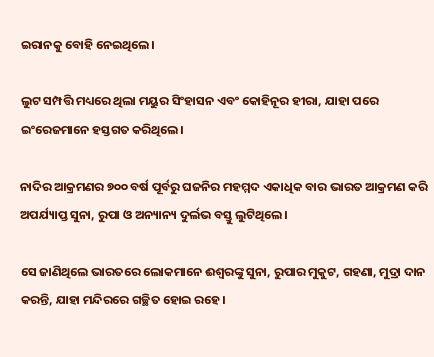ଇରାନକୁ ବୋହି ନେଇଥିଲେ।

ଲୁଟ ସମ୍ପତ୍ତି ମଧ୍ୟରେ ଥିଲା ମୟୁର ସିଂହାସନ ଏବଂ କୋହିନୂର ହୀରା, ଯାହା ପରେ ଇଂରେଜମାନେ ହସ୍ତଗତ କରିଥିଲେ।

ନାଦିର ଆକ୍ରମଣର ୭୦୦ ବର୍ଷ ପୂର୍ବରୁ ଘଜନିର ମହମ୍ମଦ ଏକାଧିକ ବାର ଭାରତ ଆକ୍ରମଣ କରି ଅପର୍ଯ୍ୟାପ୍ତ ସୁନା, ରୁପା ଓ ଅନ୍ୟାନ୍ୟ ଦୁର୍ଲଭ ବସ୍ତୁ ଲୁଟିଥିଲେ।

ସେ ଜାଣିଥିଲେ ଭାରତରେ ଲୋକମାନେ ଈଶ୍ୱରଙ୍କୁ ସୁନା, ରୁପାର ମୁକୁଟ, ଗହଣା, ମୁଦ୍ରା ଦାନ କରନ୍ତି, ଯାହା ମନ୍ଦିରରେ ଗଚ୍ଛିତ ହୋଇ ରହେ।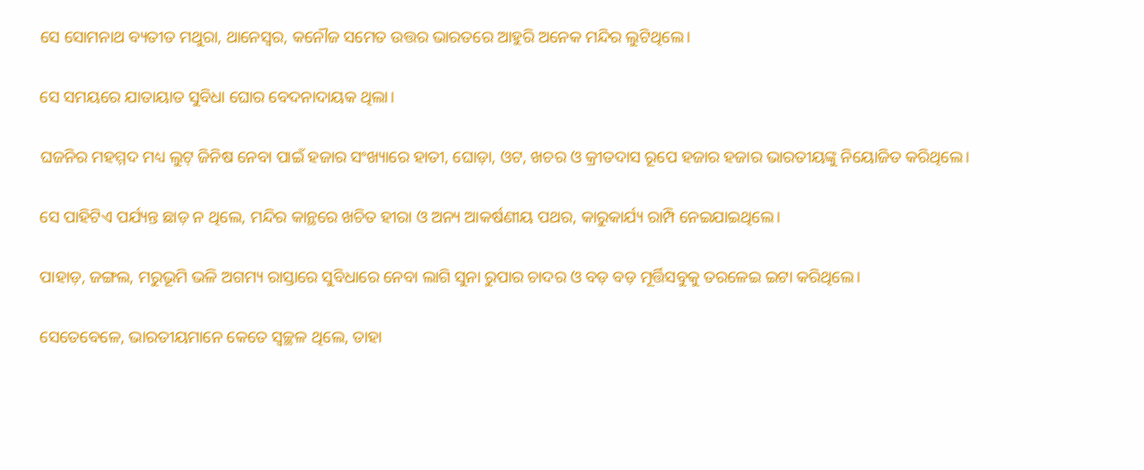ସେ ସୋମନାଥ ବ୍ୟତୀତ ମଥୁରା, ଥାନେସ୍ୱର, କନୌଜ ସମେତ ଉତ୍ତର ଭାରତରେ ଆହୁରି ଅନେକ ମନ୍ଦିର ଲୁଟିଥିଲେ।

ସେ ସମୟରେ ଯାତାୟାତ ସୁବିଧା ଘୋର ବେଦନାଦାୟକ ଥିଲା।

ଘଜନିର ମହମ୍ମଦ ମଧ୍ୟ ଲୁଟ୍‌ ଜିନିଷ ନେବା ପାଇଁ ହଜାର ସଂଖ୍ୟାରେ ହାତୀ, ଘୋଡ଼ା, ଓଟ, ଖଚର ଓ କ୍ରୀତଦାସ ରୂପେ ହଜାର ହଜାର ଭାରତୀୟଙ୍କୁ ନିୟୋଜିତ କରିଥିଲେ।

ସେ ପାହିଟିଏ ପର୍ଯ୍ୟନ୍ତ ଛାଡ଼ ନ ଥିଲେ, ମନ୍ଦିର କାନ୍ଥରେ ଖଚିତ ହୀରା ଓ ଅନ୍ୟ ଆକର୍ଷଣୀୟ ପଥର, କାରୁକାର୍ଯ୍ୟ ରାମ୍ପି ନେଇଯାଇଥିଲେ।

ପାହାଡ଼, ଜଙ୍ଗଲ, ମରୁଭୂମି ଭଳି ଅଗମ୍ୟ ରାସ୍ତାରେ ସୁବିଧାରେ ନେବା ଲାଗି ସୁନା ରୁପାର ଚାଦର ଓ ବଡ଼ ବଡ଼ ମୂର୍ତ୍ତିସବୁକୁ ତରଳେଇ ଇଟା କରିଥିଲେ।

ସେତେବେଳେ, ଭାରତୀୟମାନେ କେତେ ସ୍ୱଚ୍ଛଳ ଥିଲେ, ତାହା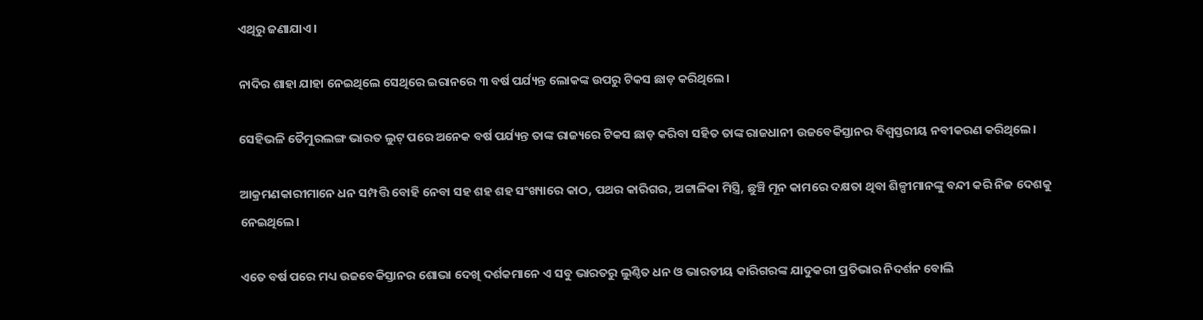ଏଥିରୁ ଜଣାଯାଏ।

ନାଦିର ଶାହା ଯାହା ନେଇଥିଲେ ସେଥିରେ ଇରାନରେ ୩ ବର୍ଷ ପର୍ଯ୍ୟନ୍ତ ଲୋକଙ୍କ ଉପରୁ ଟିକସ ଛାଡ଼ କରିଥିଲେ।

ସେହିଭଳି ତୈମୁରଲଙ୍ଗ ଭାରତ ଲୁଟ୍‌ ପରେ ଅନେକ ବର୍ଷ ପର୍ଯ୍ୟନ୍ତ ତାଙ୍କ ରାଜ୍ୟରେ ଟିକସ ଛାଡ଼ କରିବା ସହିତ ତାଙ୍କ ରାଜଧାନୀ ଉଜବେକିସ୍ତାନର ବିଶ୍ୱସ୍ତରୀୟ ନବୀକରଣ କରିଥିଲେ।

ଆକ୍ରମଣକାରୀମାନେ ଧନ ସମ୍ପତ୍ତି ବୋହି ନେବା ସହ ଶହ ଶହ ସଂଖ୍ୟାରେ କାଠ, ପଥର କାରିଗର, ଅଟ୍ଟାଳିକା ମିସ୍ତ୍ରି, ଛୁଞ୍ଚି ମୂନ କାମରେ ଦକ୍ଷତା ଥିବା ଶିଳ୍ପୀମାନଙ୍କୁ ବନ୍ଦୀ କରି ନିଜ ଦେଶକୁ ନେଇଥିଲେ।

ଏତେ ବର୍ଷ ପରେ ମଧ୍ୟ ଉଜବେକିସ୍ତାନର ଶୋଭା ଦେଖି ଦର୍ଶକମାନେ ଏ ସବୁ ଭାରତରୁ ଲୁଣ୍ଠିତ ଧନ ଓ ଭାରତୀୟ କାରିଗରଙ୍କ ଯାଦୁକରୀ ପ୍ରତିଭାର ନିଦର୍ଶନ ବୋଲି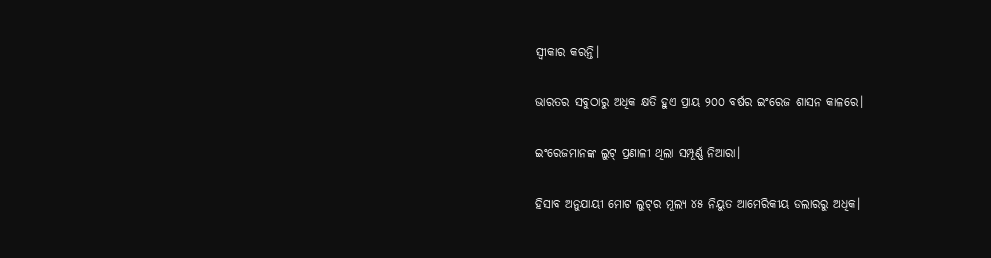ସ୍ୱୀକାର କରନ୍ତି।

ଭାରତର ସବୁଠାରୁ ଅଧିକ କ୍ଷତି ହୁଏ ପ୍ରାୟ ୨୦୦ ବର୍ଷର ଇଂରେଜ ଶାସନ କାଳରେ।

ଇଂରେଜମାନଙ୍କ ଲୁଟ୍‌ ପ୍ରଣାଳୀ ଥିଲା ସମ୍ପୂର୍ଣ୍ଣ ନିଆରା।

ହିସାବ ଅନୁଯାୟୀ ମୋଟ ଲୁଟ୍‌ର ମୂଲ୍ୟ ୪୫ ନିୟୁତ ଆମେରିକୀୟ ଡଲାରରୁ ଅଧିକ।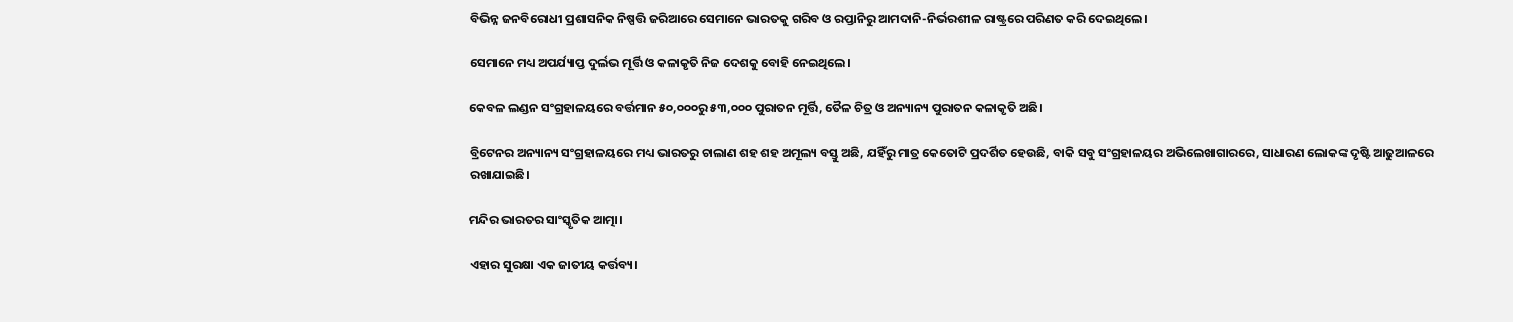ବିଭିନ୍ନ ଜନବିରୋଧୀ ପ୍ରଶାସନିକ ନିଷ୍ପତ୍ତି ଜରିଆରେ ସେମାନେ ଭାରତକୁ ଗରିବ ଓ ରପ୍ତାନିରୁ ଆମଦାନି-ନିର୍ଭରଶୀଳ ରାଷ୍ଟ୍ରରେ ପରିଣତ କରି ଦେଇଥିଲେ।

ସେମାନେ ମଧ୍ୟ ଅପର୍ଯ୍ୟାପ୍ତ ଦୁର୍ଲଭ ମୂର୍ତ୍ତି ଓ କଳାକୃତି ନିଜ ଦେଶକୁ ବୋହି ନେଇଥିଲେ।

କେବଳ ଲଣ୍ଡନ ସଂଗ୍ରହାଳୟରେ ବର୍ତ୍ତମାନ ୫୦,୦୦୦ରୁ ୫୩,୦୦୦ ପୁରାତନ ମୂର୍ତ୍ତି, ତୈଳ ଚିତ୍ର ଓ ଅନ୍ୟାନ୍ୟ ପୁରାତନ କଳାକୃତି ଅଛି।

ବ୍ରିଟେନର ଅନ୍ୟାନ୍ୟ ସଂଗ୍ରହାଳୟରେ ମଧ୍ୟ ଭାରତରୁ ଚାଲାଣ ଶହ ଶହ ଅମୂଲ୍ୟ ବସ୍ତୁ ଅଛି, ଯହିଁରୁ ମାତ୍ର କେତୋଟି ପ୍ରଦର୍ଶିତ ହେଉଛି, ବାକି ସବୁ ସଂଗ୍ରହାଳୟର ଅଭିଲେଖାଗାରରେ, ସାଧାରଣ ଲୋକଙ୍କ ଦୃଷ୍ଟି ଆଢୁଆଳରେ ରଖାଯାଇଛି।

ମନ୍ଦିର ଭାରତର ସାଂସ୍କୃତିକ ଆତ୍ମା।

ଏହାର ସୁରକ୍ଷା ଏକ ଜାତୀୟ କର୍ତ୍ତବ୍ୟ।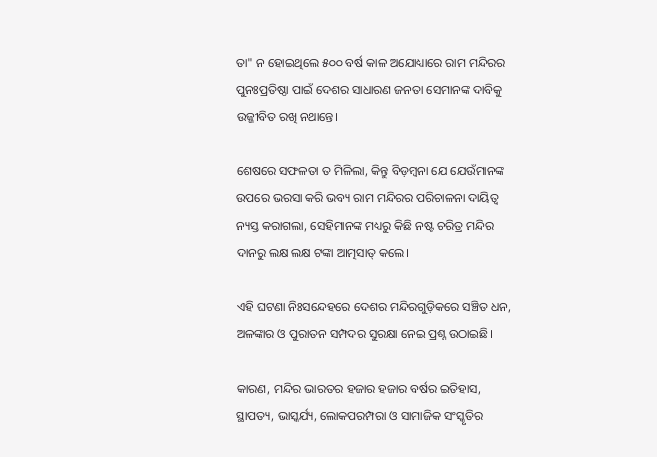ତା" ନ ହୋଇଥିଲେ ୫୦୦ ବର୍ଷ କାଳ ଅଯୋଧ୍ୟାରେ ରାମ ମନ୍ଦିରର ପୁନଃପ୍ରତିଷ୍ଠା ପାଇଁ ଦେଶର ସାଧାରଣ ଜନତା ସେମାନଙ୍କ ଦାବିକୁ ଉଜ୍ଜୀବିତ ରଖି ନଥାନ୍ତେ।

ଶେଷରେ ସଫଳତା ତ ମିଳିଲା, କିନ୍ତୁ ବିଡ଼ମ୍ବନା ଯେ ଯେଉଁମାନଙ୍କ ଉପରେ ଭରସା କରି ଭବ୍ୟ ରାମ ମନ୍ଦିରର ପରିଚାଳନା ଦାୟିତ୍ୱ ନ୍ୟସ୍ତ କରାଗଲା, ସେହିମାନଙ୍କ ମଧ୍ୟରୁ କିଛି ନଷ୍ଟ ଚରିତ୍ର ମନ୍ଦିର ଦାନରୁ ଲକ୍ଷ ଲକ୍ଷ ଟଙ୍କା ଆତ୍ମସାତ୍‌ କଲେ।

ଏହି ଘଟଣା ନିଃସନ୍ଦେହରେ ଦେଶର ମନ୍ଦିରଗୁଡ଼ିକରେ ସଞ୍ଚିତ ଧନ, ଅଳଙ୍କାର ଓ ପୁରାତନ ସମ୍ପଦର ସୁରକ୍ଷା ନେଇ ପ୍ରଶ୍ନ ଉଠାଇଛି।

କାରଣ, ମନ୍ଦିର ଭାରତର ହଜାର ହଜାର ବର୍ଷର ଇତିହାସ, ସ୍ଥାପତ୍ୟ, ଭାସ୍କର୍ଯ୍ୟ, ଲୋକପରମ୍ପରା ଓ ସାମାଜିକ ସଂସ୍କୃତିର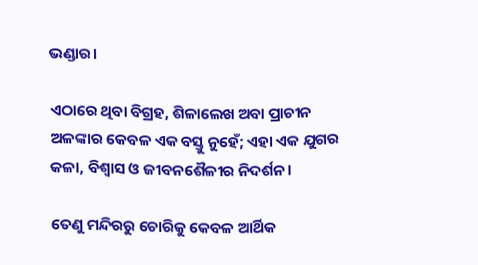ଭଣ୍ଡାର।

ଏଠାରେ ଥିବା ବିଗ୍ରହ, ଶିଳାଲେଖ ଅବା ପ୍ରାଚୀନ ଅଳଙ୍କାର କେବଳ ଏକ ବସ୍ତୁ ନୁହେଁ; ଏହା ଏକ ଯୁଗର କଳା, ବିଶ୍ୱାସ ଓ ଜୀବନଶୈଳୀର ନିଦର୍ଶନ।

ତେଣୁ ମନ୍ଦିରରୁ ଚୋରିକୁ କେବଳ ଆର୍ଥିକ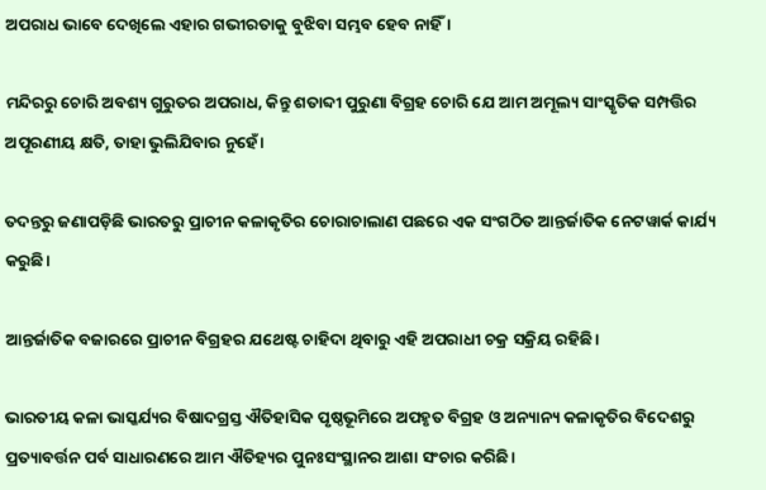ଅପରାଧ ଭାବେ ଦେଖିଲେ ଏହାର ଗଭୀରତାକୁ ବୁଝିବା ସମ୍ଭବ ହେବ ନାହିଁ।

ମନ୍ଦିରରୁ ଚୋରି ଅବଶ୍ୟ ଗୁରୁତର ଅପରାଧ, କିନ୍ତୁ ଶତାବ୍ଦୀ ପୁରୁଣା ବିଗ୍ରହ ଚୋରି ଯେ ଆମ ଅମୂଲ୍ୟ ସାଂସ୍କୃତିକ ସମ୍ପତ୍ତିର ଅପୂରଣୀୟ କ୍ଷତି, ତାହା ଭୁଲିଯିବାର ନୁହେଁ।

ତଦନ୍ତରୁ ଜଣାପଡ଼ିଛି ଭାରତରୁ ପ୍ରାଚୀନ କଳାକୃତିର ଚୋରାଚାଲାଣ ପଛରେ ଏକ ସଂଗଠିତ ଆନ୍ତର୍ଜାତିକ ନେଟୱାର୍କ କାର୍ଯ୍ୟ କରୁଛି।

ଆନ୍ତର୍ଜାତିକ ବଜାରରେ ପ୍ରାଚୀନ ବିଗ୍ରହର ଯଥେଷ୍ଟ ଚାହିଦା ଥିବାରୁ ଏହି ଅପରାଧୀ ଚକ୍ର ସକ୍ରିୟ ରହିଛି।

ଭାରତୀୟ କଳା ଭାସ୍କର୍ଯ୍ୟର ବିଷାଦଗ୍ରସ୍ତ ଐତିହାସିକ ପୃଷ୍ଠଭୂମିରେ ଅପହୃତ ବିଗ୍ରହ ଓ ଅନ୍ୟାନ୍ୟ କଳାକୃତିର ବିଦେଶରୁ ପ୍ରତ୍ୟାବର୍ତ୍ତନ ପର୍ବ ସାଧାରଣରେ ଆମ ଐତିହ୍ୟର ପୁନଃସଂସ୍ଥାନର ଆଶା ସଂଚାର କରିଛି।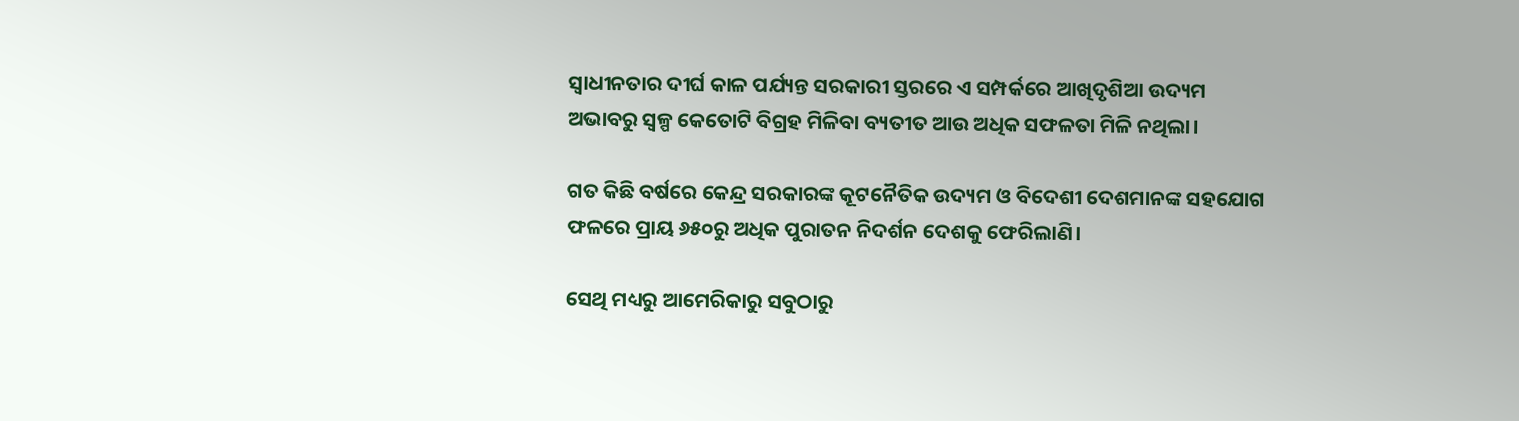ସ୍ୱାଧୀନତାର ଦୀର୍ଘ କାଳ ପର୍ଯ୍ୟନ୍ତ ସରକାରୀ ସ୍ତରରେ ଏ ସମ୍ପର୍କରେ ଆଖିଦୃଶିଆ ଉଦ୍ୟମ ଅଭାବରୁ ସ୍ୱଳ୍ପ କେତୋଟି ବିଗ୍ରହ ମିଳିବା ବ୍ୟତୀତ ଆଉ ଅଧିକ ସଫଳତା ମିଳି ନଥିଲା।

ଗତ କିଛି ବର୍ଷରେ କେନ୍ଦ୍ର ସରକାରଙ୍କ କୂଟନୈତିକ ଉଦ୍ୟମ ଓ ବିଦେଶୀ ଦେଶମାନଙ୍କ ସହଯୋଗ ଫଳରେ ପ୍ରାୟ ୬୫୦ରୁ ଅଧିକ ପୁରାତନ ନିଦର୍ଶନ ଦେଶକୁ ଫେରିଲାଣି।

ସେଥି ମଧ୍ୟରୁ ଆମେରିକାରୁ ସବୁଠାରୁ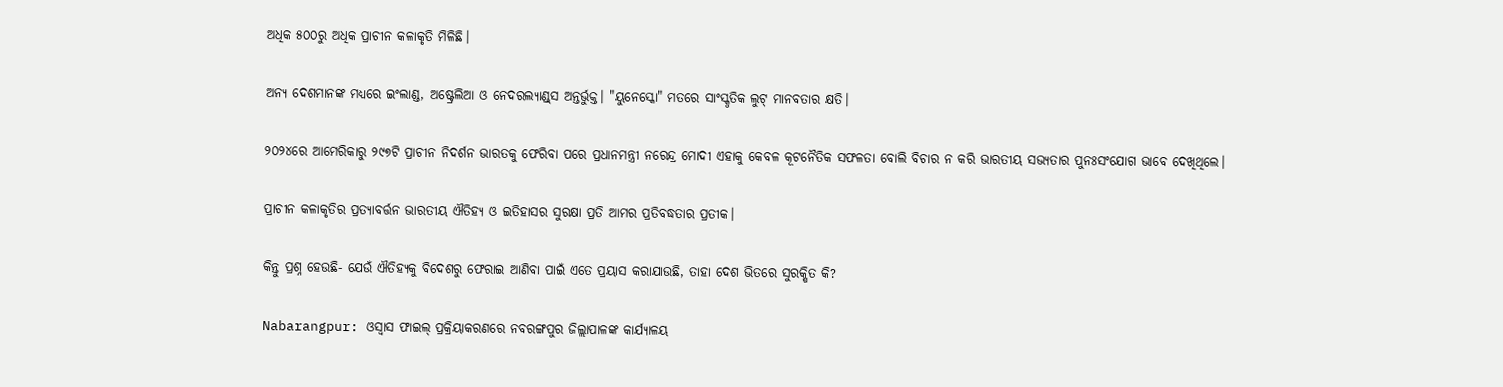ଅଧିକ ୫୦୦ରୁ ଅଧିକ ପ୍ରାଚୀନ କଳାକୃତି ମିଳିଛି।

ଅନ୍ୟ ଦେଶମାନଙ୍କ ମଧ୍ୟରେ ଇଂଲାଣ୍ଡ, ଅଷ୍ଟ୍ରେଲିଆ ଓ ନେଦରଲ୍ୟାଣ୍ଡ୍‌ସ ଅନ୍ତର୍ଭୁକ୍ତ। "ୟୁନେସ୍କୋ" ମତରେ ସାଂସ୍କୃତିକ ଲୁଟ୍‌ ମାନବତାର କ୍ଷତି।

୨୦୨୪ରେ ଆମେରିକାରୁ ୨୯୭ଟି ପ୍ରାଚୀନ ନିଦର୍ଶନ ଭାରତକୁ ଫେରିବା ପରେ ପ୍ରଧାନମନ୍ତ୍ରୀ ନରେନ୍ଦ୍ର ମୋଦୀ ଏହାକୁ କେବଳ କୂଟନୈତିକ ସଫଳତା ବୋଲି ବିଚାର ନ କରି ଭାରତୀୟ ସଭ୍ୟତାର ପୁନଃସଂଯୋଗ ଭାବେ ଦେଖିଥିଲେ।

ପ୍ରାଚୀନ କଳାକୃତିର ପ୍ରତ୍ୟାବର୍ତ୍ତନ ଭାରତୀୟ ଐତିହ୍ୟ ଓ ଇତିହାସର ସୁରକ୍ଷା ପ୍ରତି ଆମର ପ୍ରତିବଦ୍ଧତାର ପ୍ରତୀକ।

କିନ୍ତୁ ପ୍ରଶ୍ନ ହେଉଛି- ଯେଉଁ ଐତିହ୍ୟକୁ ବିଦେଶରୁ ଫେରାଇ ଆଣିବା ପାଇଁ ଏତେ ପ୍ରୟାସ କରାଯାଉଛି, ତାହା ଦେଶ ଭିତରେ ସୁରକ୍ଷିତ କି?

Nabarangpur: ଓସ୍ବାସ ଫାଇଲ୍ ପ୍ରକ୍ରିୟାକରଣରେ ନବରଙ୍ଗପୁର ଜିଲ୍ଲାପାଳଙ୍କ କାର୍ଯ୍ୟାଳୟ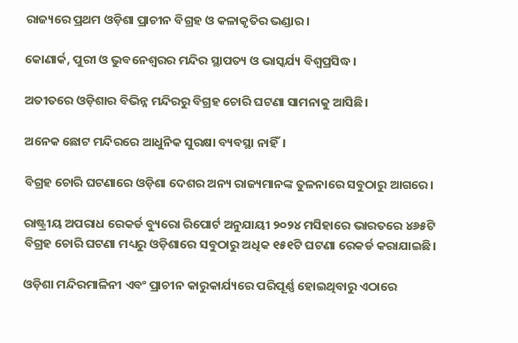ରାଜ୍ୟରେ ପ୍ରଥମ ଓଡ଼ିଶା ପ୍ରାଚୀନ ବିଗ୍ରହ ଓ କଳାକୃତିର ଭଣ୍ଡାର।

କୋଣାର୍କ, ପୁରୀ ଓ ଭୁବନେଶ୍ୱରର ମନ୍ଦିର ସ୍ଥାପତ୍ୟ ଓ ଭାସ୍କର୍ଯ୍ୟ ବିଶ୍ୱପ୍ରସିଦ୍ଧ।

ଅତୀତରେ ଓଡ଼ିଶାର ବିଭିନ୍ନ ମନ୍ଦିରରୁ ବିଗ୍ରହ ଚୋରି ଘଟଣା ସାମନାକୁ ଆସିଛି।

ଅନେକ ଛୋଟ ମନ୍ଦିରରେ ଆଧୁନିକ ସୁରକ୍ଷା ବ୍ୟବସ୍ଥା ନାହିଁ।

ବିଗ୍ରହ ଚୋରି ଘଟଣାରେ ଓଡ଼ିଶା ଦେଶର ଅନ୍ୟ ରାଜ୍ୟମାନଙ୍କ ତୁଳନାରେ ସବୁଠାରୁ ଆଗରେ।

ରାଷ୍ଟ୍ରୀୟ ଅପରାଧ ରେକର୍ଡ ବ୍ୟୁରୋ ରିପୋର୍ଟ ଅନୁଯାୟୀ ୨୦୨୪ ମସିହାରେ ଭାରତରେ ୪୬୫ଟି ବିଗ୍ରହ ଚୋରି ଘଟଣା ମଧ୍ୟରୁ ଓଡ଼ିଶାରେ ସବୁଠାରୁ ଅଧିକ ୧୫୧ଟି ଘଟଣା ରେକର୍ଡ କରାଯାଇଛି।

ଓଡ଼ିଶା ମନ୍ଦିରମାଳିନୀ ଏବଂ ପ୍ରାଚୀନ କାରୁକାର୍ଯ୍ୟରେ ପରିପୂର୍ଣ୍ଣ ହୋଇଥିବାରୁ ଏଠାରେ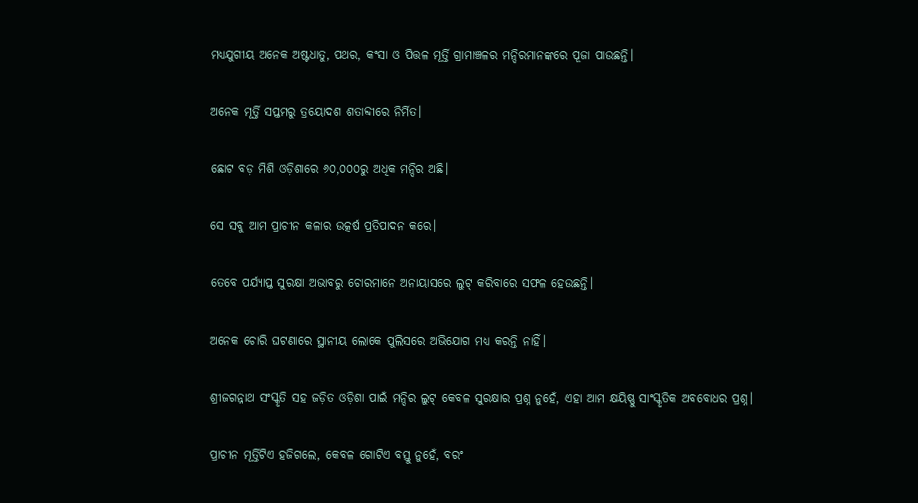ମଧ୍ୟଯୁଗୀୟ ଅନେକ ଅଷ୍ଟଧାତୁ, ପଥର, କଂସା ଓ ପିତ୍ତଳ ମୂର୍ତ୍ତି ଗ୍ରାମାଞ୍ଚଳର ମନ୍ଦିରମାନଙ୍କରେ ପୂଜା ପାଉଛନ୍ତି।

ଅନେକ ମୂର୍ତ୍ତି ସପ୍ତମରୁ ତ୍ରୟୋଦଶ ଶତାବ୍ଦୀରେ ନିର୍ମିତ।

ଛୋଟ ବଡ଼ ମିଶି ଓଡ଼ିଶାରେ ୬୦,୦୦୦ରୁ ଅଧିକ ମନ୍ଦିର ଅଛି।

ସେ ସବୁ ଆମ ପ୍ରାଚୀନ କଳାର ଉତ୍କର୍ଷ ପ୍ରତିପାଦନ କରେ।

ତେବେ ପର୍ଯ୍ୟାପ୍ତ ସୁରକ୍ଷା ଅଭାବରୁ ଚୋରମାନେ ଅନାୟାସରେ ଲୁଟ୍‌ କରିବାରେ ସଫଳ ହେଉଛନ୍ତି।

ଅନେକ ଚୋରି ଘଟଣାରେ ସ୍ଥାନୀୟ ଲୋକେ ପୁଲିସରେ ଅଭିଯୋଗ ମଧ୍ୟ କରନ୍ତି ନାହିଁ।

ଶ୍ରୀଜଗନ୍ନାଥ ସଂସ୍କୃତି ସହ ଜଡ଼ିତ ଓଡ଼ିଶା ପାଇଁ ମନ୍ଦିର ଲୁଟ୍‌ କେବଳ ସୁରକ୍ଷାର ପ୍ରଶ୍ନ ନୁହେଁ, ଏହା ଆମ କ୍ଷୟିଷ୍ଣୁ ସାଂସ୍କୃତିକ ଅବବୋଧର ପ୍ରଶ୍ନ।

ପ୍ରାଚୀନ ମୂର୍ତ୍ତିଟିଏ ହଜିଗଲେ, କେବଳ ଗୋଟିଏ ବସ୍ତୁ ନୁହେଁ, ବରଂ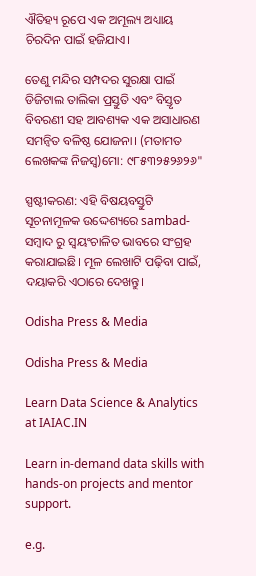ଐତିହ୍ୟ ରୂପେ ଏକ ଅମୂଲ୍ୟ ଅଧ୍ୟାୟ ଚିରଦିନ ପାଇଁ ହଜିଯାଏ।

ତେଣୁ ମନ୍ଦିର ସମ୍ପଦର ସୁରକ୍ଷା ପାଇଁ ଡିଜିଟାଲ ତାଲିକା ପ୍ରସ୍ତୁତି ଏବଂ ବିସ୍ତୃତ ବିବରଣୀ ସହ ଆବଶ୍ୟକ ଏକ ଅସାଧାରଣ ସମନ୍ୱିତ ବଳିଷ୍ଠ ଯୋଜନା। (ମତାମତ ଲେଖକଙ୍କ ନିଜସ୍ବ)ମୋ: ୯୮୫୩୨୫୨୬୨୬"

ସ୍ପଷ୍ଟୀକରଣ: ଏହି ବିଷୟବସ୍ତୁଟି ସୂଚନାମୂଳକ ଉଦ୍ଦେଶ୍ୟରେ sambad-ସମ୍ବାଦ ରୁ ସ୍ୱୟଂଚାଳିତ ଭାବରେ ସଂଗ୍ରହ କରାଯାଇଛି। ମୂଳ ଲେଖାଟି ପଢ଼ିବା ପାଇଁ, ଦୟାକରି ଏଠାରେ ଦେଖନ୍ତୁ।

Odisha Press & Media

Odisha Press & Media

Learn Data Science & Analytics at IAIAC.IN

Learn in-demand data skills with hands-on projects and mentor support.

e.g.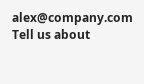alex@company.com
Tell us about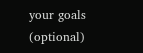your goals (optional)